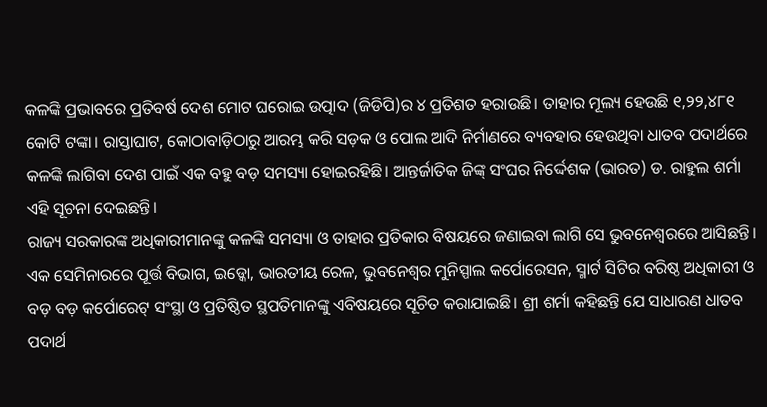କଳଙ୍କି ପ୍ରଭାବରେ ପ୍ରତିବର୍ଷ ଦେଶ ମୋଟ ଘରୋଇ ଉତ୍ପାଦ (ଜିଡିପି)ର ୪ ପ୍ରତିଶତ ହରାଉଛି। ତାହାର ମୂଲ୍ୟ ହେଉଛି ୧,୨୨,୪୮୧ କୋଟି ଟଙ୍କା। ରାସ୍ତାଘାଟ, କୋଠାବାଡ଼ିଠାରୁ ଆରମ୍ଭ କରି ସଡ଼କ ଓ ପୋଲ ଆଦି ନିର୍ମାଣରେ ବ୍ୟବହାର ହେଉଥିବା ଧାତବ ପଦାର୍ଥରେ କଳଙ୍କି ଲାଗିବା ଦେଶ ପାଇଁ ଏକ ବହୁ ବଡ଼ ସମସ୍ୟା ହୋଇରହିଛି। ଆନ୍ତର୍ଜାତିକ ଜିଙ୍କ୍ ସଂଘର ନିର୍ଦ୍ଦେଶକ (ଭାରତ) ଡ. ରାହୁଲ ଶର୍ମା ଏହି ସୂଚନା ଦେଇଛନ୍ତି।
ରାଜ୍ୟ ସରକାରଙ୍କ ଅଧିକାରୀମାନଙ୍କୁ କଳଙ୍କି ସମସ୍ୟା ଓ ତାହାର ପ୍ରତିକାର ବିଷୟରେ ଜଣାଇବା ଲାଗି ସେ ଭୁବନେଶ୍ବରରେ ଆସିଛନ୍ତି। ଏକ ସେମିନାରରେ ପୂର୍ତ୍ତ ବିଭାଗ, ଇଡ୍କୋ, ଭାରତୀୟ ରେଳ, ଭୁବନେଶ୍ବର ମୁନିସ୍ପାଲ କର୍ପୋରେସନ, ସ୍ମାର୍ଟ ସିଟିର ବରିଷ୍ଠ ଅଧିକାରୀ ଓ ବଡ଼ ବଡ଼ କର୍ପୋରେଟ୍ ସଂସ୍ଥା ଓ ପ୍ରତିଷ୍ଠିତ ସ୍ଥପତିମାନଙ୍କୁ ଏବିଷୟରେ ସୂଚିତ କରାଯାଇଛି। ଶ୍ରୀ ଶର୍ମା କହିଛନ୍ତି ଯେ ସାଧାରଣ ଧାତବ ପଦାର୍ଥ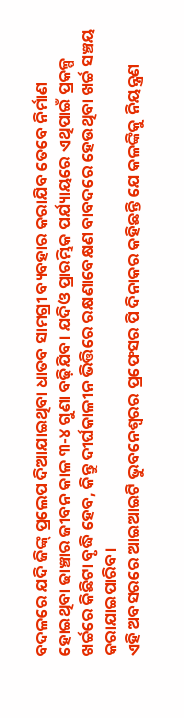ବଦଳରେ ଯଦି ଜିଙ୍କ୍ ପ୍ରଲେପ ଦିଆଯାଇଥିବା ଧାତବ ସାମଗ୍ରୀ ବ୍ୟବହାର କରାଯିବ ତେବେ ନିର୍ମାଣ ହୋଇଥିବା ଢାଞ୍ଚାର ଜୀବନ କାଳ ୩-୪ ଗୁଣା ବଢ଼ିଯିବ। ଯଦିଓ ପ୍ରାରମ୍ଭିକ ପର୍ଯ୍ୟାୟରେ ଏଥିପାଇଁ ପ୍ରକଳ୍ପ ଖର୍ଚ୍ଚରେ କିଛିଟା ବୃଦ୍ଧି ହେବ, କିନ୍ତୁ ଦୀର୍ଘକାଳୀନ ଭିତ୍ତିରେ ରକ୍ଷଣାବେକ୍ଷଣ ବାବଦରେ ହେଉଥିବା ଖର୍ଚ୍ଚ ସଞ୍ଚୟ କରାଯାଇପାରିବ।
ଏହି ଅବସରରେ ଆଇଆଇଟି ଭୁବନେଶ୍ବରର ପ୍ରଫେସର ପି ଦିନାକର କହିଛନ୍ତି ଯେ କଳଙ୍କିକୁ ନିୟନ୍ତ୍ରଣ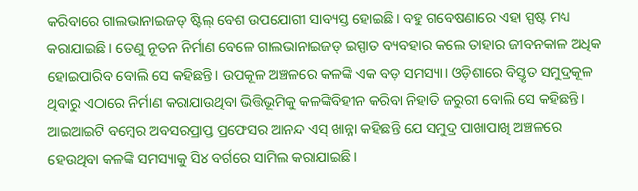କରିବାରେ ଗାଲଭାନାଇଜଡ୍ ଷ୍ଟିଲ୍ ବେଶ ଉପଯୋଗୀ ସାବ୍ୟସ୍ତ ହୋଇଛି। ବହୁ ଗବେଷଣାରେ ଏହା ସ୍ପଷ୍ଟ ମଧ୍ୟ କରାଯାଇଛି। ତେଣୁ ନୂତନ ନିର୍ମାଣ ବେଳେ ଗାଲଭାନାଇଜଡ୍ ଇସ୍ପାତ ବ୍ୟବହାର କଲେ ତାହାର ଜୀବନକାଳ ଅଧିକ ହୋଇପାରିବ ବୋଲି ସେ କହିଛନ୍ତି। ଉପକୂଳ ଅଞ୍ଚଳରେ କଳଙ୍କି ଏକ ବଡ଼ ସମସ୍ୟା। ଓଡ଼ିଶାରେ ବିସ୍ତୃତ ସମୁଦ୍ରକୂଳ ଥିବାରୁ ଏଠାରେ ନିର୍ମାଣ କରାଯାଉଥିବା ଭିତ୍ତିଭୂମିକୁ କଳଙ୍କିବିହୀନ କରିବା ନିହାତି ଜରୁରୀ ବୋଲି ସେ କହିଛନ୍ତି।
ଆଇଆଇଟି ବମ୍ବେର ଅବସରପ୍ରାପ୍ତ ପ୍ରଫେସର ଆନନ୍ଦ ଏସ୍ ଖାନ୍ନା କହିଛନ୍ତି ଯେ ସମୁଦ୍ର ପାଖାପାଖି ଅଞ୍ଚଳରେ ହେଉଥିବା କଳଙ୍କି ସମସ୍ୟାକୁ ସି୪ ବର୍ଗରେ ସାମିଲ କରାଯାଇଛି।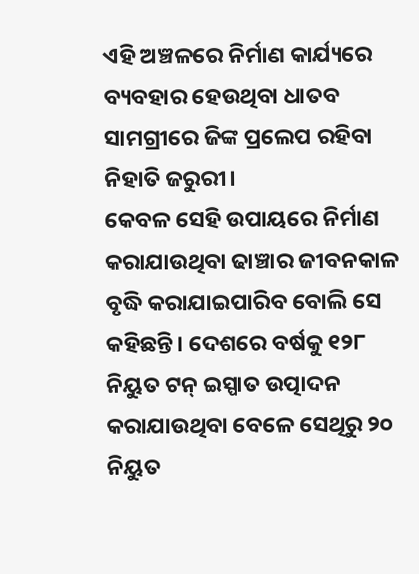ଏହି ଅଞ୍ଚଳରେ ନିର୍ମାଣ କାର୍ଯ୍ୟରେ ବ୍ୟବହାର ହେଉଥିବା ଧାତବ ସାମଗ୍ରୀରେ ଜିଙ୍କ ପ୍ରଲେପ ରହିବା ନିହାତି ଜରୁରୀ।
କେବଳ ସେହି ଉପାୟରେ ନିର୍ମାଣ କରାଯାଉଥିବା ଢାଞ୍ଚାର ଜୀବନକାଳ ବୃଦ୍ଧି କରାଯାଇପାରିବ ବୋଲି ସେ କହିଛନ୍ତି। ଦେଶରେ ବର୍ଷକୁ ୧୨୮ ନିୟୁତ ଟନ୍ ଇସ୍ପାତ ଉତ୍ପାଦନ କରାଯାଉଥିବା ବେଳେ ସେଥିରୁ ୨୦ ନିୟୁତ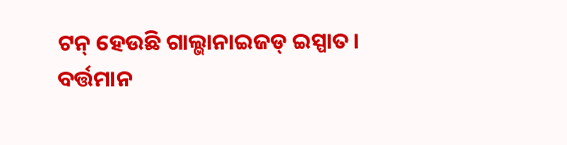ଟନ୍ ହେଉଛି ଗାଲ୍ଭାନାଇଜଡ୍ ଇସ୍ପାତ। ବର୍ତ୍ତମାନ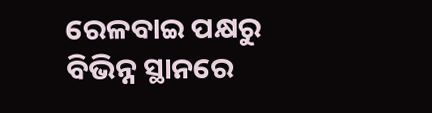ରେଳବାଇ ପକ୍ଷରୁ ବିଭିନ୍ନ ସ୍ଥାନରେ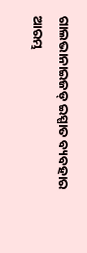ଗାଲଭାନାଇଜଡ୍ ଇସ୍ପାତ ବ୍ୟବହାର ଆରମ୍ଭ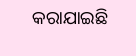କରାଯାଇଛି